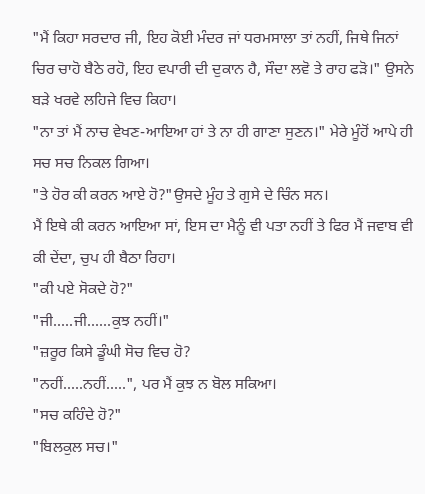"ਮੈਂ ਕਿਹਾ ਸਰਦਾਰ ਜੀ, ਇਹ ਕੋਈ ਮੰਦਰ ਜਾਂ ਧਰਮਸਾਲਾ ਤਾਂ ਨਹੀਂ, ਜਿਥੇ ਜਿਨਾਂ ਚਿਰ ਚਾਹੋ ਬੈਠੇ ਰਹੋ, ਇਹ ਵਪਾਰੀ ਦੀ ਦੁਕਾਨ ਹੈ, ਸੌਦਾ ਲਵੋ ਤੇ ਰਾਹ ਫੜੋ।" ਉਸਨੇ ਬੜੇ ਖਰਵੇ ਲਹਿਜੇ ਵਿਚ ਕਿਹਾ।
"ਨਾ ਤਾਂ ਮੈਂ ਨਾਚ ਵੇਖਣ-ਆਇਆ ਹਾਂ ਤੇ ਨਾ ਹੀ ਗਾਣਾ ਸੁਣਨ।" ਮੇਰੇ ਮੂੰਹੋਂ ਆਪੇ ਹੀ ਸਚ ਸਚ ਨਿਕਲ ਗਿਆ।
"ਤੇ ਹੋਰ ਕੀ ਕਰਨ ਆਏ ਹੋ?"ਉਸਦੇ ਮੂੰਹ ਤੇ ਗੁਸੇ ਦੇ ਚਿੰਨ ਸਨ।
ਮੈਂ ਇਥੇ ਕੀ ਕਰਨ ਆਇਆ ਸਾਂ, ਇਸ ਦਾ ਮੈਨੂੰ ਵੀ ਪਤਾ ਨਹੀਂ ਤੇ ਫਿਰ ਮੈਂ ਜਵਾਬ ਵੀ ਕੀ ਦੇਂਦਾ, ਚੁਪ ਹੀ ਬੈਠਾ ਰਿਹਾ।
"ਕੀ ਪਏ ਸੋਕਦੇ ਹੋ?"
"ਜੀ.....ਜੀ......ਕੁਝ ਨਹੀਂ।"
"ਜ਼ਰੂਰ ਕਿਸੇ ਡੂੰਘੀ ਸੋਚ ਵਿਚ ਹੋ?
"ਨਹੀਂ.....ਨਹੀਂ.....", ਪਰ ਮੈਂ ਕੁਝ ਨ ਬੋਲ ਸਕਿਆ।
"ਸਚ ਕਹਿੰਦੇ ਹੋ?"
"ਬਿਲਕੁਲ ਸਚ।"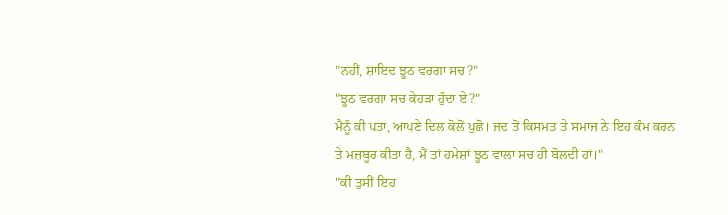"ਨਹੀਂ, ਸ਼ਾਇਦ ਝੂਠ ਵਰਗਾ ਸਚ?"
"ਝੂਠ ਵਰਗਾ ਸਚ ਕੇਹੜਾ ਹੁੰਦਾ ਏ?"
ਮੈਨੂੰ ਕੀ ਪਤਾ, ਆਪਣੇ ਦਿਲ ਕੋਲੋਂ ਪੁਛੋ। ਜਦ ਤੋਂ ਕਿਸਮਤ ਤੇ ਸਮਾਜ ਨੇ ਇਹ ਕੰਮ ਕਰਨ ਤੇ ਮਜ਼ਬੂਰ ਕੀਤਾ ਹੈ, ਮੈਂ ਤਾਂ ਹਮੇਸ਼ਾਂ ਝੂਠ ਵਾਲਾ ਸਚ ਹੀ ਬੋਲਦੀ ਹਾਂ।"
"ਕੀ ਤੁਸੀਂ ਇਹ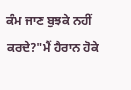ਕੰਮ ਜਾਣ ਬੁਝਕੇ ਨਹੀਂ ਕਰਦੇ?"ਮੈਂ ਹੈਰਾਨ ਹੋਕੇ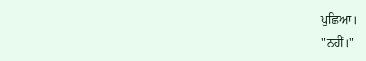ਪੁਛਿਆ।
"ਨਹੀਂ।"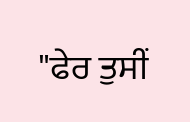"ਫੇਰ ਤੁਸੀਂ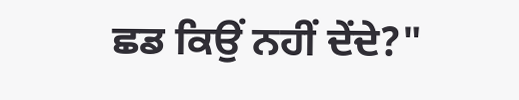ਛਡ ਕਿਉਂ ਨਹੀਂ ਦੇਂਦੇ?"